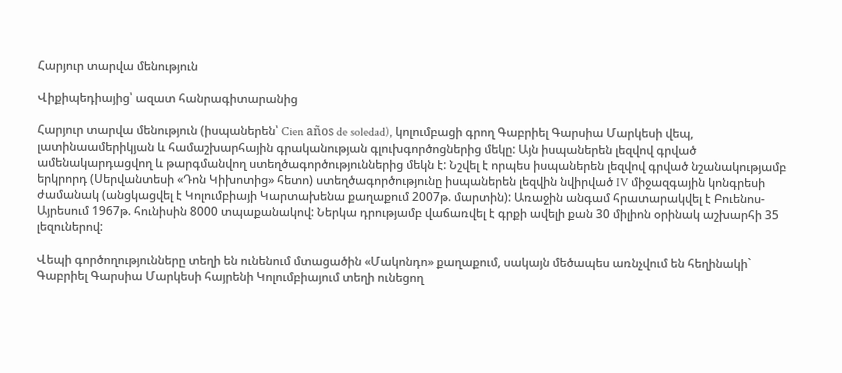Հարյուր տարվա մենություն

Վիքիպեդիայից՝ ազատ հանրագիտարանից

Հարյուր տարվա մենություն (իսպաներեն՝ Cien años de soledad), կոլումբացի գրող Գաբրիել Գարսիա Մարկեսի վեպ, լատինաամերիկյան և համաշխարհային գրականության գլուխգործոցներից մեկը: Այն իսպաներեն լեզվով գրված ամենակարդացվող և թարգմանվող ստեղծագործություններից մեկն է: Նշվել է որպես իսպաներեն լեզվով գրված նշանակությամբ երկրորդ (Սերվանտեսի «Դոն Կիխոտից» հետո) ստեղծագործությունը իսպաներեն լեզվին նվիրված IV միջազգային կոնգրեսի ժամանակ (անցկացվել է Կոլումբիայի Կարտախենա քաղաքում 2007թ. մարտին): Առաջին անգամ հրատարակվել է Բուենոս-Այրեսում 1967թ. հունիսին 8000 տպաքանակով: Ներկա դրությամբ վաճառվել է գրքի ավելի քան 30 միլիոն օրինակ աշխարհի 35 լեզուներով:

Վեպի գործողությունները տեղի են ունենում մտացածին «Մակոնդո» քաղաքում, սակայն մեծապես առնչվում են հեղինակի` Գաբրիել Գարսիա Մարկեսի հայրենի Կոլումբիայում տեղի ունեցող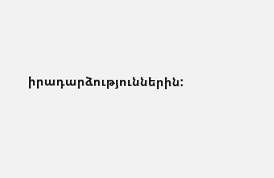իրադարձություններին: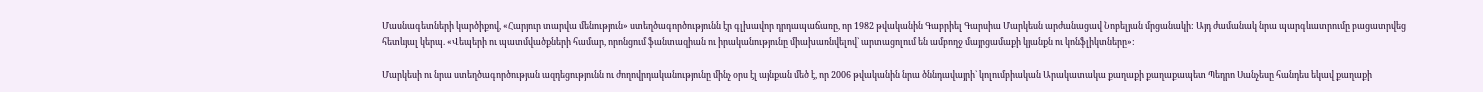Մասնագետների կարծիքով, «Հարյուր տարվա մենություն» ստեղծագործությունն էր գլխավոր դրդապաճառը, որ 1982 թվականին Գաբրիել Գարսիա Մարկեսն արժանացավ Նոբելյան մրցանակի: Այդ ժամանակ նրա պարգևատրումը բացատրվեց հետևյալ կերպ. «Վեպերի ու պատմվածքների համար, որոնցում ֆանտազիան ու իրականությունը միախառնվելով` արտացոլում են ամբողջ մայրցամաքի կյանքն ու կոնֆլիկտները»:

Մարկեսի ու նրա ստեղծագործության ազդեցությունն ու ժողովրդականությունը մինչ օրս էլ այնքան մեծ է, որ 2006 թվականին նրա ծննդավայրի` կոլումբիական Արակատակա քաղաքի քաղաքապետ Պեդրո Սանչեսը հանդես եկավ քաղաքի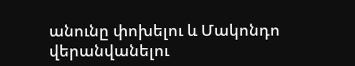անունը փոխելու և Մակոնդո վերանվանելու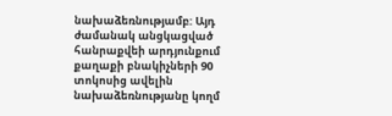նախաձեռնությամբ: Այդ ժամանակ անցկացված հանրաքվեի արդյունքում քաղաքի բնակիչների 90 տոկոսից ավելին նախաձեռնությանը կողմ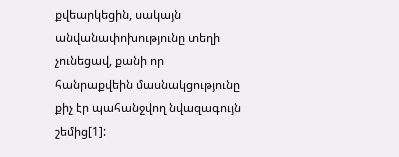քվեարկեցին, սակայն անվանափոխությունը տեղի չունեցավ, քանի որ հանրաքվեին մասնակցությունը քիչ էր պահանջվող նվազագույն շեմից[1]: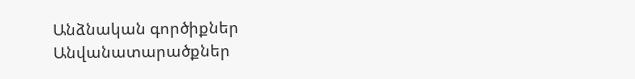Անձնական գործիքներ
Անվանատարածքներ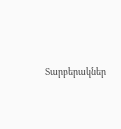Տարբերակներ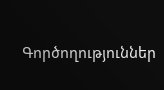Գործողություններ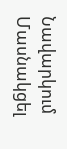Նավարկում
Մասնակցել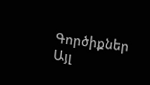Գործիքներ
Այլ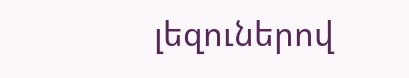լեզուներով